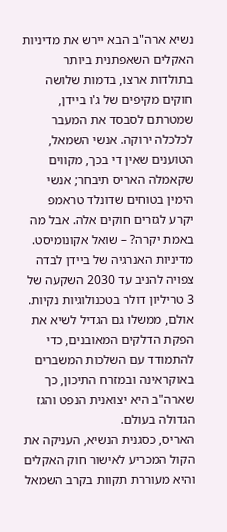נשיא ארה"ב הבא יירש את מדיניות האקלים השאפתנית ביותר בתולדות ארצו, בדמות שלושה חוקים מקיפים של ג'ו ביידן, שמטרתם לסבסד את המעבר לכלכלה ירוקה. אנשי השמאל, הטוענים שאין די בכך, מקווים שקאמלה האריס תיבחר; אנשי הימין בטוחים שדונלד טראמפ יקרע לגזרים חוקים אלה. אבל מה באמת יקרה? – שואל אקונומיסט.
מדיניות האנרגיה של ביידן לבדה צפויה להניב עד 2030 השקעה של 3 טריליון דולר בטכנולוגיות נקיות. אולם, ממשלו גם הגדיל לשיא את הפקת הדלקים המאובנים, כדי להתמודד עם השלכות המשברים באוקראינה ובמזרח התיכון, כך שארה"ב היא יצואנית הנפט והגז הגדולה בעולם.
האריס, כסגנית הנשיא, העניקה את הקול המכריע לאישור חוק האקלים והיא מעוררת תקוות בקרב השמאל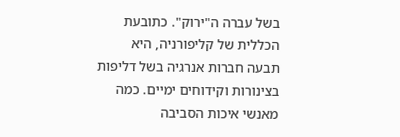בשל עברה ה"ירוק". כתובעת הכללית של קליפורניה, היא תבעה חברות אנרגיה בשל דליפות בצינורות וקידוחים ימיים. כמה מאנשי איכות הסביבה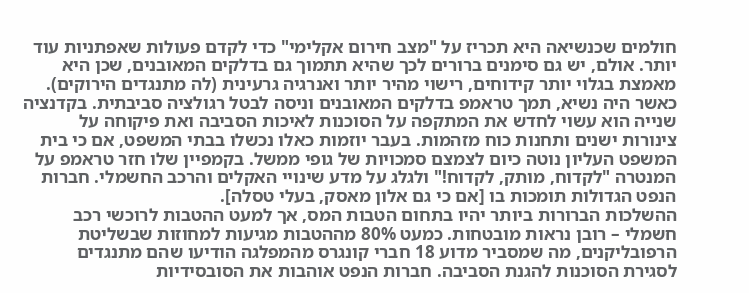חולמים שכנשיאה היא תכריז על "מצב חירום אקלימי" כדי לקדם פעולות שאפתניות עוד יותר. אולם, יש גם סימנים ברורים לכך שהיא תתמוך גם בדלקים המאובנים, שכן היא מאמצת בגלוי יותר קידוחים, רישוי מהיר יותר ואנרגיה גרעינית (לה מתנגדים הירוקים).
כאשר היה נשיא, תמך טראמפ בדלקים המאובנים וניסה לבטל רגולציה סביבתית. בקדנציה שנייה הוא עשוי לחדש את המתקפה על הסוכנות לאיכות הסביבה ואת פיקוחה על צינורות ישנים ותחנות כוח מזהמות. בעבר יוזמות כאלו נכשלו בבתי המשפט, אם כי בית המשפט העליון נוטה כיום לצמצם סמכויות של גופי ממשל. בקמפיין שלו חזר טראמפ על המנטרה "לקדוח, מותק, לקדוח!" ולגלג על מדע שינויי האקלים והרכב החשמלי. חברות הנפט הגדולות תומכות בו [אם כי גם אלון מאסק, בעלי טסלה].
ההשלכות הברורות ביותר יהיו בתחום הטבות המס, אך למעט ההטבות לרוכשי רכב חשמלי – רובן נראות מובטחות. כמעט 80% מההטבות מגיעות למחוזות שבשליטת הרפובליקנים, מה שמסביר מדוע 18 חברי קונגרס מהמפלגה הודיעו שהם מתנגדים לסגירת הסוכנות להגנת הסביבה. חברות הנפט אוהבות את הסובסידיות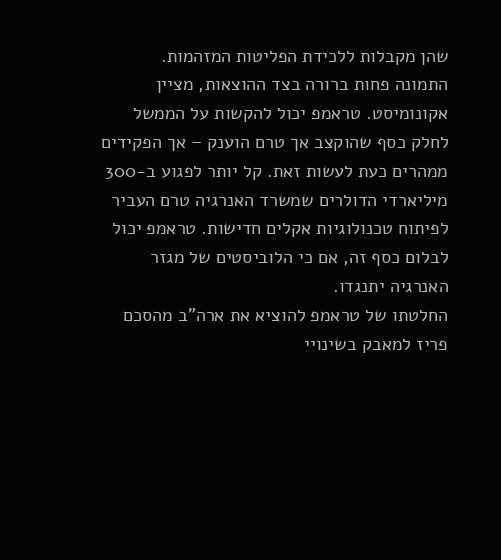שהן מקבלות ללכידת הפליטות המזהמות.
התמונה פחות ברורה בצד ההוצאות, מציין אקונומיסט. טראמפ יכול להקשות על הממשל לחלק כסף שהוקצב אך טרם הוענק – אך הפקידים ממהרים כעת לעשות זאת. קל יותר לפגוע ב-300 מיליארדי הדולרים שמשרד האנרגיה טרם העביר לפיתוח טכנולוגיות אקלים חדישות. טראמפ יכול לבלום כסף זה, אם כי הלוביסטים של מגזר האנרגיה יתנגדו.
החלטתו של טראמפ להוציא את ארה"ב מהסכם פריז למאבק בשינויי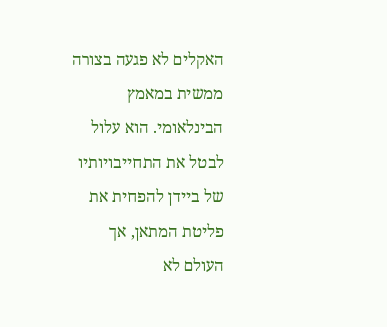האקלים לא פגעה בצורה ממשית במאמץ הבינלאומי. הוא עלול לבטל את התחייבויותיו של ביידן להפחית את פליטת המתאן, אך העולם לא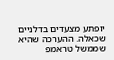יופתע מצעדים בדלניים שכאלה. ההערכה שהיא שממשל טראמפ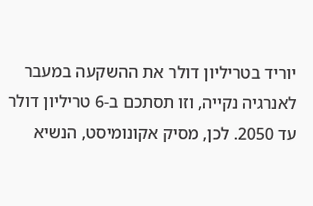יוריד בטריליון דולר את ההשקעה במעבר לאנרגיה נקייה, וזו תסתכם ב-6 טריליון דולר עד 2050. לכן, מסיק אקונומיסט, הנשיא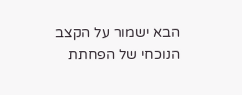הבא ישמור על הקצב הנוכחי של הפחתת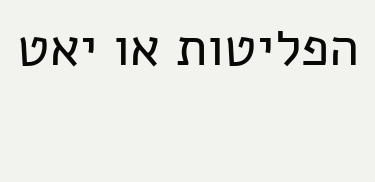הפליטות או יאט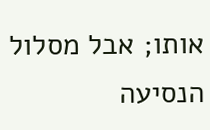אותו; אבל מסלול הנסיעה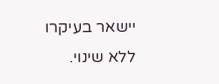יישאר בעיקרו ללא שינוי.